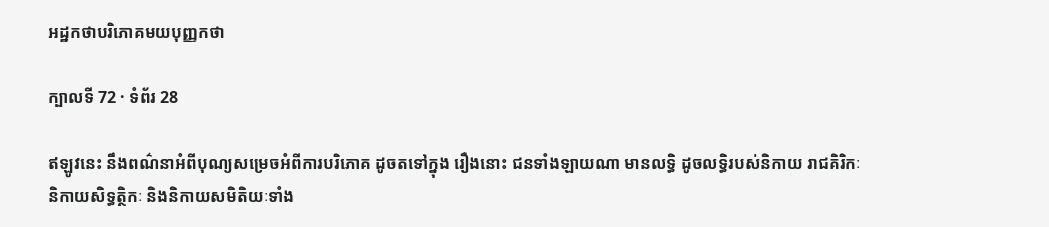អដ្ឋកថាបរិភោគមយបុញ្ញកថា

ក្បាលទី 72 · ទំព័រ 28

ឥឡូវនេះ នឹងពណ៌នាអំពីបុណ្យសម្រេចអំពីការបរិភោគ ដូចតទៅក្នុង រឿងនោះ ជនទាំងឡាយណា មានលទ្ធិ ដូចលទ្ធិរបស់និកាយ រាជគិរិកៈ និកាយសិទ្ធត្ថិកៈ និងនិកាយសមិតិយៈទាំង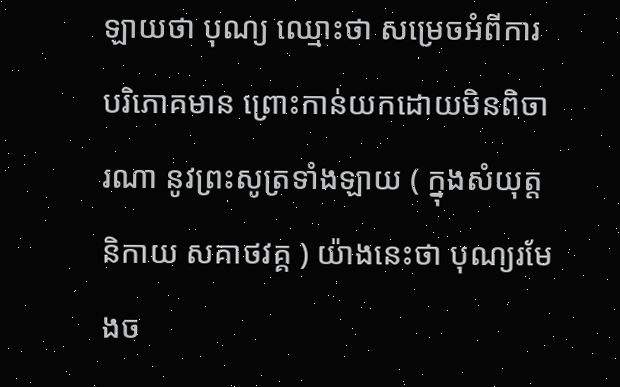ឡាយថា បុណ្យ ឈ្មោះថា សម្រេចអំពីការបរិភោគមាន ព្រោះកាន់យកដោយមិនពិចារណា នូវព្រះសូត្រទាំងឡាយ ( ក្នុងសំយុត្តនិកាយ សគាថវគ្គ ) យ៉ាងនេះថា បុណ្យរមែងច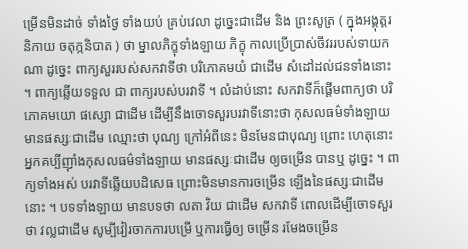ម្រើនមិនដាច់ ទាំងថ្ងៃ ទាំងយប់ គ្រប់វេលា ដូច្នេះជាដើម និង ព្រះសូត្រ ( ក្នុងអង្គុត្តរនិកាយ ចតុក្កនិបាត ) ថា ម្នាលភិក្ខុទាំងឡាយ ភិក្ខុ កាលប្រើប្រាស់ចីវររបស់ទាយកណា ដូច្នេះ ពាក្យសួររបស់សកវាទីថា បរិភោគមយំ ជាដើម សំដៅដល់ជនទាំងនោះ ។ ពាក្យឆ្លើយទទួល ជា ពាក្យរបស់បរវាទី ។ លំដាប់នោះ សកវាទីក៏ផ្តើមពាក្យថា បរិភោគមយោ ផស្សោ ជាដើម ដើម្បីនឹងចោទសួរបរវាទីនោះថា កុសលធម៌ទាំងឡាយ មានផស្សៈជាដើម ឈ្មោះថា បុណ្យ ក្រៅអំពីនេះ មិនមែនជាបុណ្យ ព្រោះ ហេតុនោះ អ្នកគប្បីញ៉ាំងកុសលធម៌ទាំងឡាយ មានផស្សៈជាដើម ឲ្យចម្រើន បានឬ ដូច្នេះ ។ ពាក្យទាំងអស់ បរវាទីឆ្លើយបដិសេធ ព្រោះមិនមានការចម្រើន ឡើងនៃផស្សៈជាដើមនោះ ។ បទទាំងឡាយ មានបទថា លតា វិយ ជាដើម សកវាទី ពោលដើម្បីចោទសួរថា វល្លជាដើម សូម្បីវៀរចាកការបម្រើ ឬការធ្វើឲ្យ ចម្រើន រមែងចម្រើន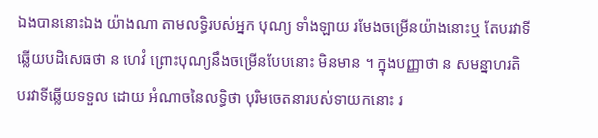ឯងបាននោះឯង យ៉ាងណា តាមលទ្ធិរបស់អ្នក បុណ្យ ទាំងឡាយ រមែងចម្រើនយ៉ាងនោះឬ តែបរវាទីឆ្លើយបដិសេធថា ន ហេវំ ព្រោះបុណ្យនឹងចម្រើនបែបនោះ មិនមាន ។ ក្នុងបញ្ញាថា ន សមន្នាហរតិ បរវាទីឆ្លើយទទួល ដោយ អំណាចនៃលទ្ធិថា បុរិមចេតនារបស់ទាយកនោះ រ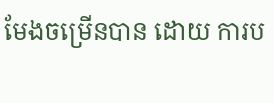មែងចម្រើនបាន ដោយ ការប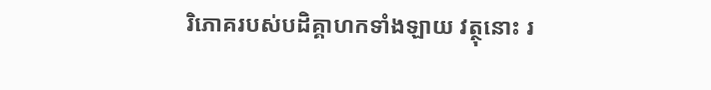រិភោគរបស់បដិគ្គាហកទាំងឡាយ វត្ថុនោះ រ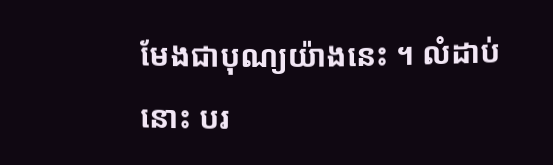មែងជាបុណ្យយ៉ាងនេះ ។ លំដាប់នោះ បរ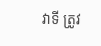វាទី ត្រូវ